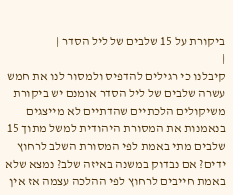ביקורת על 15 שלבים של ליל הסדר |
|
קיבלנו כי רגילים להדפיס ולמסור לנו את חמש עשרה שלבים של ליל הסדר אומנם יש ביקורת משיקולים הלכתיים שהדתיים לא מייצגים בנאמנות את המסורת היהודית למשל מתוך 15 שלבים מתי באמת לפי המסורת השלב לרחוץ ידים? אם נבדוק במשנה באיזה שלב? נמצא שלא באמת חייבים לרחוץ לפי ההלכה עצמה אז אין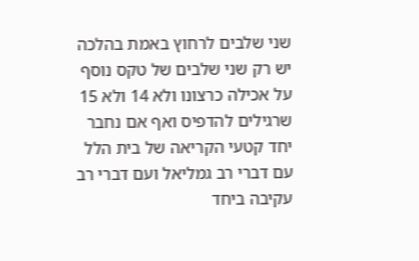שני שלבים לרחוץ באמת בהלכה יש רק שני שלבים של טקס נוסף על אכילה כרצונו ולא 14 ולא 15 שרגילים להדפיס ואף אם נחבר יחד קטעי הקריאה של בית הלל עם דברי רב גמליאל ועם דברי רב עקיבה ביחד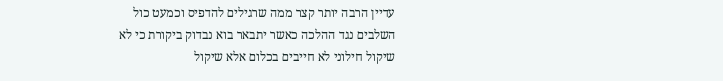עדיין הרבה יותר קצר ממה שרגילים להדפיס וכמעט כול השלבים נגד ההלכה כאשר יתבאר בוא נבדוק ביקורת כי לא שיקול חילוני לא חייבים בכלום אלא שיקול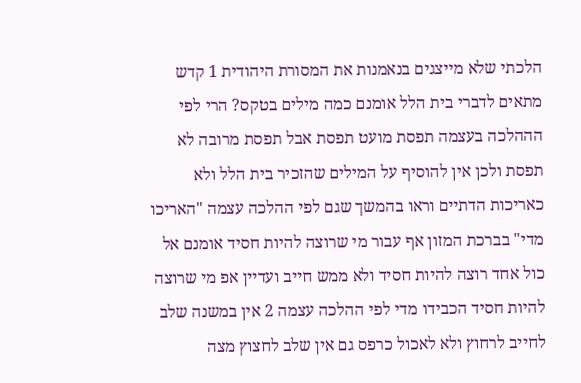הלכתי שלא מייצגים בנאמנות את המסורת היהודית 1 קדש מתאים לדברי בית הלל אומנם כמה מילים בטקס? הרי לפי הההלכה בעצמה תפסת מועט תפסת אבל תפסת מרובה לא תפסת ולכן אין להוסיף על המילים שהזכיר בית הלל ולא כאריכות הדתיים וראו בהמשך שגם לפי ההלכה עצמה "האריכו מדי" בברכת המזון אף עבור מי שרוצה להיות חסיד אומנם אל כול אחד רוצה להיות חסיד ולא ממש חייב ועדיין אפ מי שרוצה להיות חסיד הכבידו מדי לפי ההלכה עצמה 2 אין במשנה שלב לחייב לרחוץ ולא לאכול כרפס גם אין שלב לחצוץ מצה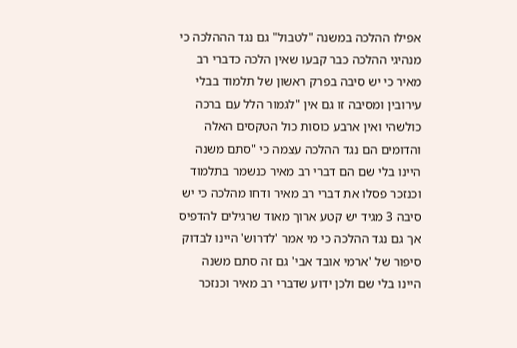אפילו ההלכה במשנה "לטבול" גם נגד הההלכה כי מנהיגי ההלכה כבר קבעו שאין הלכה כדברי רב מאיר כי יש סיבה בפרק ראשון של תלמוד בבלי עירובין ומסיבה זו גם אין "לגמור הלל עם ברכה כולשהי ואין ארבע כוסות כול הטקסים האלה והדומים הם נגד ההלכה עצמה כי "סתם משנה היינו בלי שם הם דברי רב מאיר כנשמר בתלמוד וכנזכר פסלו את דברי רב מאיר ודחו מהלכה כי יש סיבה 3 מגיד יש קטע ארוך מאוד שרגילים להדפיס אך גם נגד ההלכה כי מי אמר 'לדרוש' היינו לבדוק סיפור של 'ארמי אובד אבי' גם זה סתם משנה היינו בלי שם ולכן ידוע שדברי רב מאיר וכנזכר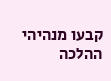קבעו מנהיהי ההלכה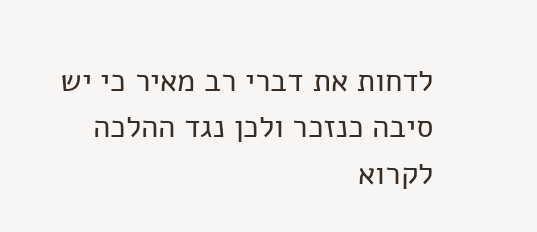לדחות את דברי רב מאיר כי יש סיבה כנזכר ולכן נגד ההלכה לקרוא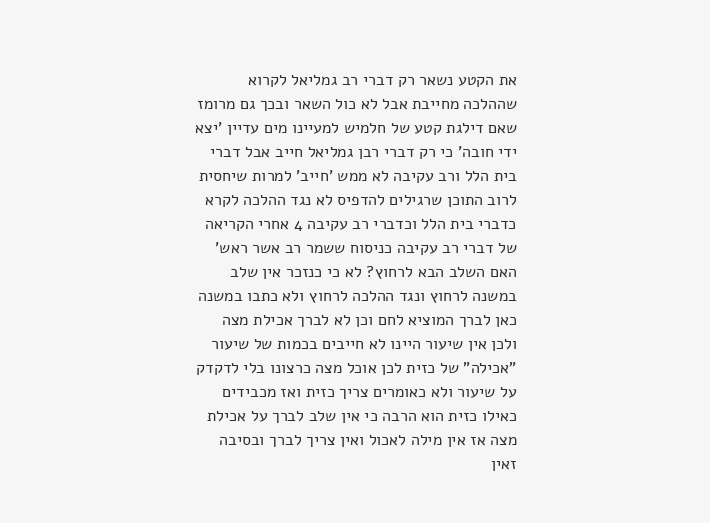את הקטע נשאר רק דברי רב גמליאל לקרוא שההלכה מחייבת אבל לא כול השאר ובכך גם מרומז שאם דילגת קטע של חלמיש למעיינו מים עדיין 'יצא ידי חובה' כי רק דברי רבן גמליאל חייב אבל דברי בית הלל ורב עקיבה לא ממש 'חייב' למרות שיחסית לרוב התוכן שרגילים להדפיס לא נגד ההלכה לקרא כדברי בית הלל וכדברי רב עקיבה 4 אחרי הקריאה של דברי רב עקיבה כניסוח ששמר רב אשר ראש' האם השלב הבא לרחוץ? לא כי כנזכר אין שלב במשנה לרחוץ ונגד ההלכה לרחוץ ולא כתבו במשנה כאן לברך המוציא לחם וכן לא לברך אכילת מצה ולכן אין שיעור היינו לא חייבים בכמות של שיעור "אכילה" של כזית לכן אוכל מצה כרצונו בלי לדקדק על שיעור ולא כאומרים צריך כזית ואז מכבידים כאילו כזית הוא הרבה כי אין שלב לברך על אכילת מצה אז אין מילה לאכול ואין צריך לברך ובסיבה זאין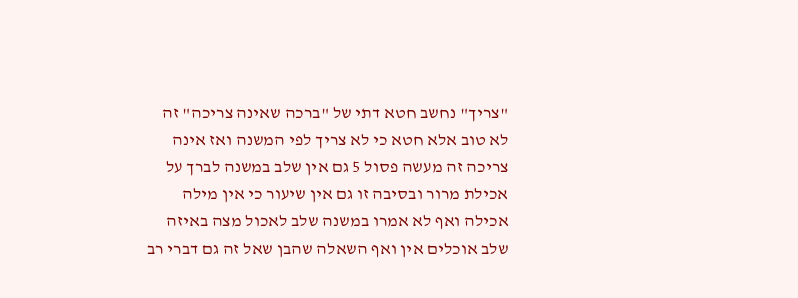"צריך" נחשב חטא דתי של "ברכה שאינה צריכה" זה לא טוב אלא חטא כי לא צריך לפי המשנה ואז אינה צריכה זה מעשה פסול 5 גם אין שלב במשנה לברך על אכילת מרור ובסיבה זו גם אין שיעור כי אין מילה אכילה ואף לא אמרו במשנה שלב לאכול מצה באיזה שלב אוכלים אין ואף השאלה שהבן שאל זה גם דברי רב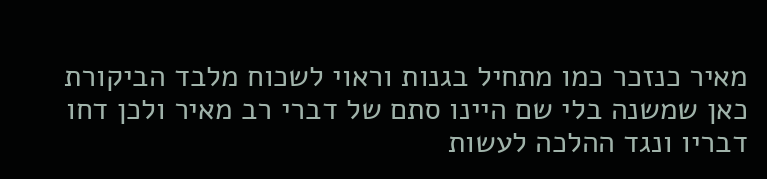מאיר כנזכר כמו מתחיל בגנות וראוי לשכוח מלבד הביקורת כאן שמשנה בלי שם היינו סתם של דברי רב מאיר ולכן דחו דבריו ונגד ההלכה לעשות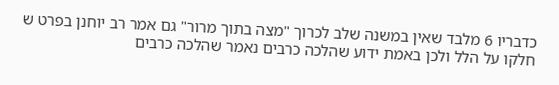כדבריו 6 מלבד שאין במשנה שלב לכרוך "מצה בתוך מרור" גם אמר רב יוחנן בפרט ש חלקו על הלל ולכן באמת ידוע שהלכה כרבים נאמר שהלכה כרבים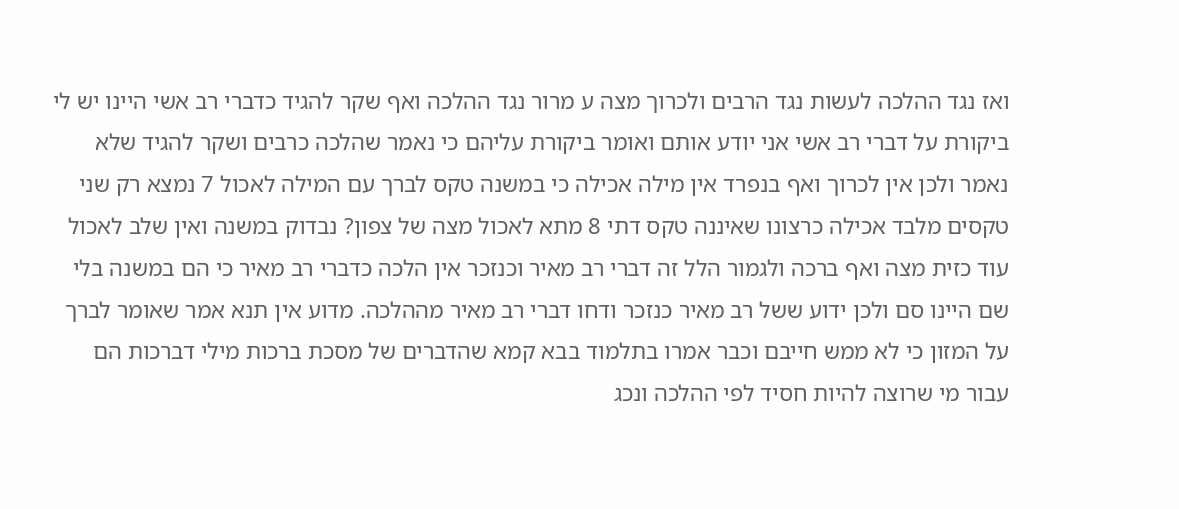ואז נגד ההלכה לעשות נגד הרבים ולכרוך מצה ע מרור נגד ההלכה ואף שקר להגיד כדברי רב אשי היינו יש לי ביקורת על דברי רב אשי אני יודע אותם ואומר ביקורת עליהם כי נאמר שהלכה כרבים ושקר להגיד שלא נאמר ולכן אין לכרוך ואף בנפרד אין מילה אכילה כי במשנה טקס לברך עם המילה לאכול 7 נמצא רק שני טקסים מלבד אכילה כרצונו שאיננה טקס דתי 8 מתא לאכול מצה של צפון? נבדוק במשנה ואין שלב לאכול עוד כזית מצה ואף ברכה ולגמור הלל זה דברי רב מאיר וכנזכר אין הלכה כדברי רב מאיר כי הם במשנה בלי שם היינו סם ולכן ידוע ששל רב מאיר כנזכר ודחו דברי רב מאיר מההלכה. מדוע אין תנא אמר שאומר לברך על המזון כי לא ממש חייבם וכבר אמרו בתלמוד בבא קמא שהדברים של מסכת ברכות מילי דברכות הם עבור מי שרוצה להיות חסיד לפי ההלכה ונכג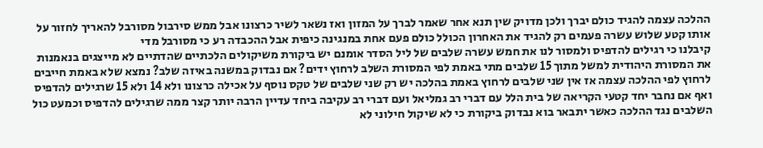ההלכה עצמה להגיד כולם יברך ולכן מדויק שין תנא אחר שאמר לברך על המזון ואז נשאר לשיר כרצונו אבל ממש סירבול מסורבל להאריך לחזור על אותו קטע שלוש עשרה פעמים רק להגיד את האחרון הכולל כולם פעם אחת במנגינה כיפית אבל ההכבדה רע כי מסורבל מדי
קיבלנו כי רגילים להדפיס ולמסור לנו את חמש עשרה שלבים של ליל הסדר אומנם יש ביקורת משיקולים הלכתיים שהדתיים לא מייצגים בנאמנות את המסורת היהודית למשל מתוך 15 שלבים מתי באמת לפי המסורת השלב לרחוץ ידים? אם נבדוק במשנה באיזה שלב? נמצא שלא באמת חייבים לרחוץ לפי ההלכה עצמה אז אין שני שלבים לרחוץ באמת בהלכה יש רק שני שלבים של טקס נוסף על אכילה כרצונו ולא 14 ולא 15 שרגילים להדפיס ואף אם נחבר יחד קטעי הקריאה של בית הלל עם דברי רב גמליאל ועם דברי רב עקיבה ביחד עדיין הרבה יותר קצר ממה שרגילים להדפיס וכמעט כול השלבים נגד ההלכה כאשר יתבאר בוא נבדוק ביקורת כי לא שיקול חילוני לא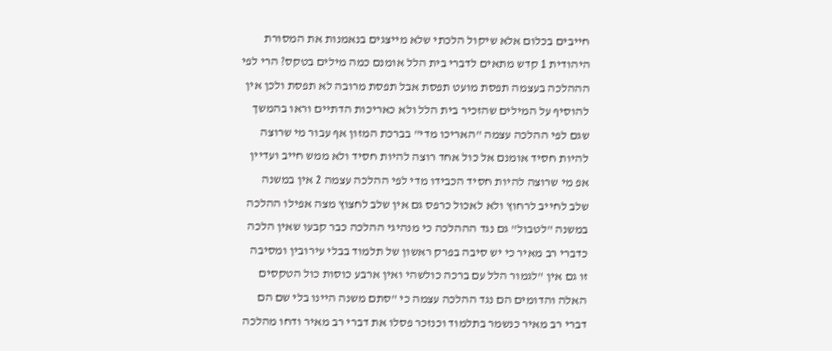חייבים בכלום אלא שיקול הלכתי שלא מייצגים בנאמנות את המסורת היהודית 1 קדש מתאים לדברי בית הלל אומנם כמה מילים בטקס? הרי לפי הההלכה בעצמה תפסת מועט תפסת אבל תפסת מרובה לא תפסת ולכן אין להוסיף על המילים שהזכיר בית הלל ולא כאריכות הדתיים וראו בהמשך שגם לפי ההלכה עצמה "האריכו מדי" בברכת המזון אף עבור מי שרוצה להיות חסיד אומנם אל כול אחד רוצה להיות חסיד ולא ממש חייב ועדיין אפ מי שרוצה להיות חסיד הכבידו מדי לפי ההלכה עצמה 2 אין במשנה שלב לחייב לרחוץ ולא לאכול כרפס גם אין שלב לחצוץ מצה אפילו ההלכה במשנה "לטבול" גם נגד הההלכה כי מנהיגי ההלכה כבר קבעו שאין הלכה כדברי רב מאיר כי יש סיבה בפרק ראשון של תלמוד בבלי עירובין ומסיבה זו גם אין "לגמור הלל עם ברכה כולשהי ואין ארבע כוסות כול הטקסים האלה והדומים הם נגד ההלכה עצמה כי "סתם משנה היינו בלי שם הם דברי רב מאיר כנשמר בתלמוד וכנזכר פסלו את דברי רב מאיר ודחו מהלכה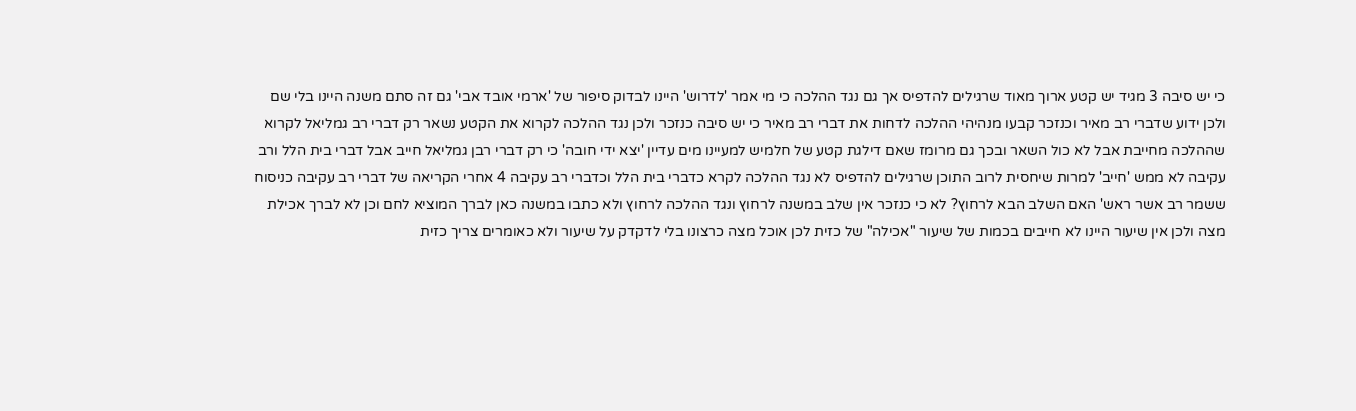כי יש סיבה 3 מגיד יש קטע ארוך מאוד שרגילים להדפיס אך גם נגד ההלכה כי מי אמר 'לדרוש' היינו לבדוק סיפור של 'ארמי אובד אבי' גם זה סתם משנה היינו בלי שם ולכן ידוע שדברי רב מאיר וכנזכר קבעו מנהיהי ההלכה לדחות את דברי רב מאיר כי יש סיבה כנזכר ולכן נגד ההלכה לקרוא את הקטע נשאר רק דברי רב גמליאל לקרוא שההלכה מחייבת אבל לא כול השאר ובכך גם מרומז שאם דילגת קטע של חלמיש למעיינו מים עדיין 'יצא ידי חובה' כי רק דברי רבן גמליאל חייב אבל דברי בית הלל ורב עקיבה לא ממש 'חייב' למרות שיחסית לרוב התוכן שרגילים להדפיס לא נגד ההלכה לקרא כדברי בית הלל וכדברי רב עקיבה 4 אחרי הקריאה של דברי רב עקיבה כניסוח ששמר רב אשר ראש' האם השלב הבא לרחוץ? לא כי כנזכר אין שלב במשנה לרחוץ ונגד ההלכה לרחוץ ולא כתבו במשנה כאן לברך המוציא לחם וכן לא לברך אכילת מצה ולכן אין שיעור היינו לא חייבים בכמות של שיעור "אכילה" של כזית לכן אוכל מצה כרצונו בלי לדקדק על שיעור ולא כאומרים צריך כזית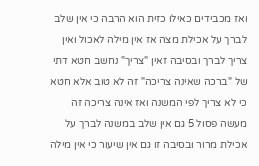ואז מכבידים כאילו כזית הוא הרבה כי אין שלב לברך על אכילת מצה אז אין מילה לאכול ואין צריך לברך ובסיבה זאין "צריך" נחשב חטא דתי של "ברכה שאינה צריכה" זה לא טוב אלא חטא כי לא צריך לפי המשנה ואז אינה צריכה זה מעשה פסול 5 גם אין שלב במשנה לברך על אכילת מרור ובסיבה זו גם אין שיעור כי אין מילה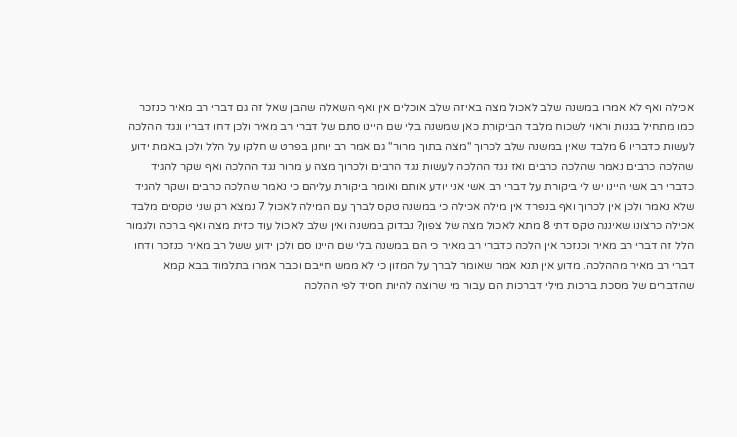אכילה ואף לא אמרו במשנה שלב לאכול מצה באיזה שלב אוכלים אין ואף השאלה שהבן שאל זה גם דברי רב מאיר כנזכר כמו מתחיל בגנות וראוי לשכוח מלבד הביקורת כאן שמשנה בלי שם היינו סתם של דברי רב מאיר ולכן דחו דבריו ונגד ההלכה לעשות כדבריו 6 מלבד שאין במשנה שלב לכרוך "מצה בתוך מרור" גם אמר רב יוחנן בפרט ש חלקו על הלל ולכן באמת ידוע שהלכה כרבים נאמר שהלכה כרבים ואז נגד ההלכה לעשות נגד הרבים ולכרוך מצה ע מרור נגד ההלכה ואף שקר להגיד כדברי רב אשי היינו יש לי ביקורת על דברי רב אשי אני יודע אותם ואומר ביקורת עליהם כי נאמר שהלכה כרבים ושקר להגיד שלא נאמר ולכן אין לכרוך ואף בנפרד אין מילה אכילה כי במשנה טקס לברך עם המילה לאכול 7 נמצא רק שני טקסים מלבד אכילה כרצונו שאיננה טקס דתי 8 מתא לאכול מצה של צפון? נבדוק במשנה ואין שלב לאכול עוד כזית מצה ואף ברכה ולגמור הלל זה דברי רב מאיר וכנזכר אין הלכה כדברי רב מאיר כי הם במשנה בלי שם היינו סם ולכן ידוע ששל רב מאיר כנזכר ודחו דברי רב מאיר מההלכה. מדוע אין תנא אמר שאומר לברך על המזון כי לא ממש חייבם וכבר אמרו בתלמוד בבא קמא שהדברים של מסכת ברכות מילי דברכות הם עבור מי שרוצה להיות חסיד לפי ההלכה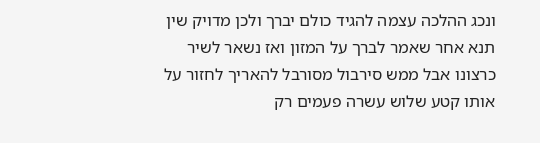ונכג ההלכה עצמה להגיד כולם יברך ולכן מדויק שין תנא אחר שאמר לברך על המזון ואז נשאר לשיר כרצונו אבל ממש סירבול מסורבל להאריך לחזור על אותו קטע שלוש עשרה פעמים רק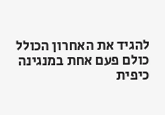להגיד את האחרון הכולל כולם פעם אחת במנגינה כיפית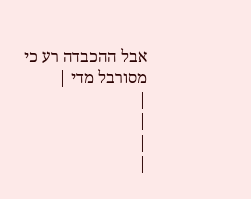אבל ההכבדה רע כי מסורבל מדי |
|
|
|
|